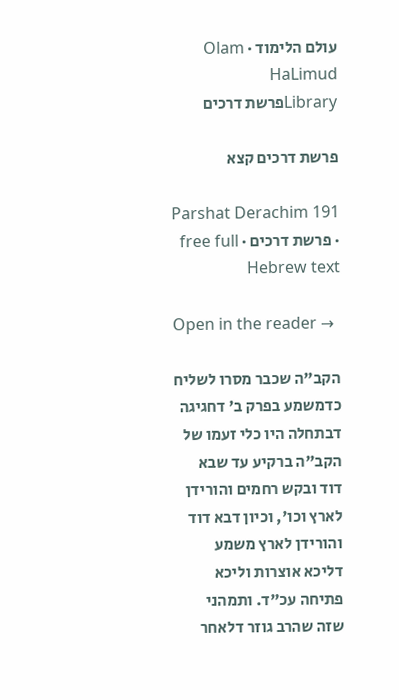עולם הלימוד · Olam HaLimud
Libraryפרשת דרכים

פרשת דרכים קצא

Parshat Derachim 191 · פרשת דרכים · free full Hebrew text

Open in the reader →

הקב"ה שכבר מסרו לשליח כדמשמע בפרק ב' דחגיגה דבתחלה היו כלי זעמו של הקב"ה ברקיע עד שבא דוד ובקש רחמים והורידן לארץ וכו', וכיון דבא דוד והורידן לארץ משמע דליכא אוצרות וליכא פתיחה עכ"ד. ותמהני שזה שהרב גוזר דלאחר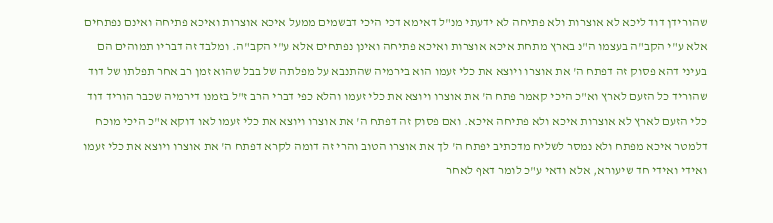שהורידן דוד ליכא לא אוצרות ולא פתיחה לא ידעתי מנ"ל דאימא דכי היכי דבשמים ממעל איכא אוצרות ואיכא פתיחה ואינם נפתחים אלא ע"י הקב"ה בעצמו ה"נ בארץ מתחת איכא אוצרות ואיכא פתיחה ואינן נפתחים אלא ע"י הקב"ה. ומלבד זה דבריו תמוהים הם בעיני דהא פסוק זה דפתח ה' את אוצרו ויוצא את כלי זעמו הוא בירמיה שהתנבא על מפלתה של בבל שהוא זמן רב אחר תפלתו של דוד שהוריד כל הזעם לארץ וא"כ היכי קאמר פתח ה' את אוצרו ויוצא את כלי זעמו והלא כפי דברי הרב ז"ל בזמנו דירמיה שכבר הוריד דוד כלי הזעם לארץ לא אוצרות איכא ולא פתיחה איכא. ואם פסוק זה דפתח ה' את אוצרו ויוצא את כלי זעמו לאו דוקא א"כ היכי מוכח דלמטר איכא מפתח ולא נמסר לשליח מדכתיב יפתח ה' לך את אוצרו הטוב והרי זה דומה לקרא דפתח ה' את אוצרו ויוצא את כלי זעמו ואידי ואידי חד שיעורא, אלא ודאי ע"כ לומר דאף לאחר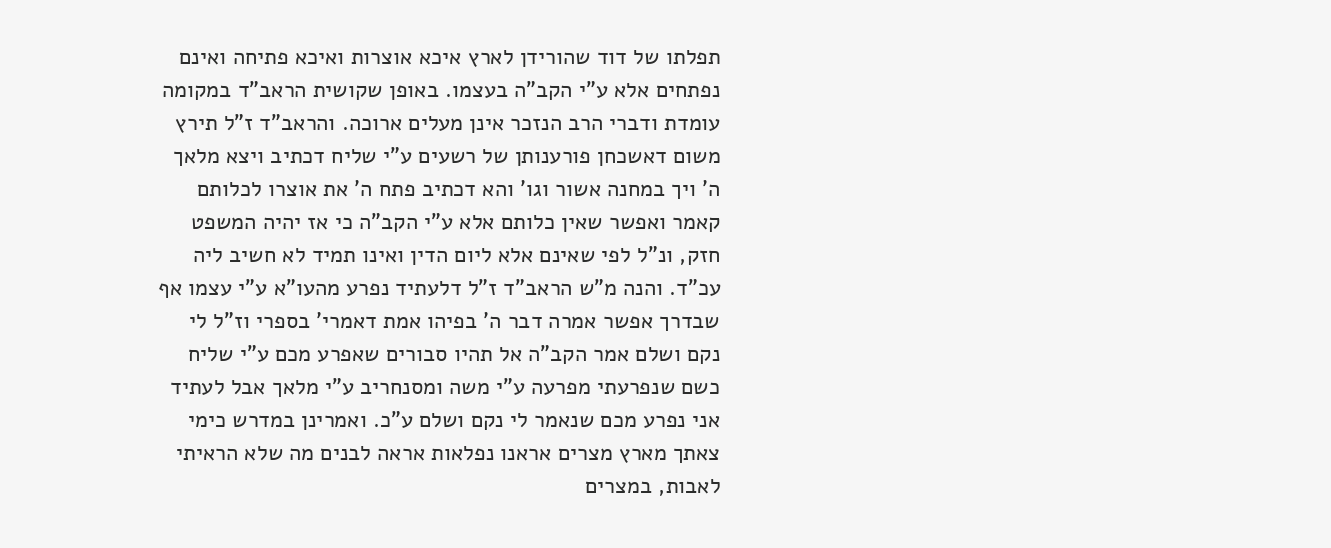תפלתו של דוד שהורידן לארץ איכא אוצרות ואיכא פתיחה ואינם נפתחים אלא ע"י הקב"ה בעצמו. באופן שקושית הראב"ד במקומה עומדת ודברי הרב הנזכר אינן מעלים ארוכה. והראב"ד ז"ל תירץ משום דאשכחן פורענותן של רשעים ע"י שליח דכתיב ויצא מלאך ה' ויך במחנה אשור וגו' והא דכתיב פתח ה' את אוצרו לכלותם קאמר ואפשר שאין כלותם אלא ע"י הקב"ה כי אז יהיה המשפט חזק, ונ"ל לפי שאינם אלא ליום הדין ואינו תמיד לא חשיב ליה עכ"ד. והנה מ"ש הראב"ד ז"ל דלעתיד נפרע מהעו"א ע"י עצמו אף שבדרך אפשר אמרה דבר ה' בפיהו אמת דאמרי' בספרי וז"ל לי נקם ושלם אמר הקב"ה אל תהיו סבורים שאפרע מכם ע"י שליח כשם שנפרעתי מפרעה ע"י משה ומסנחריב ע"י מלאך אבל לעתיד אני נפרע מכם שנאמר לי נקם ושלם ע"כ. ואמרינן במדרש כימי צאתך מארץ מצרים אראנו נפלאות אראה לבנים מה שלא הראיתי לאבות, במצרים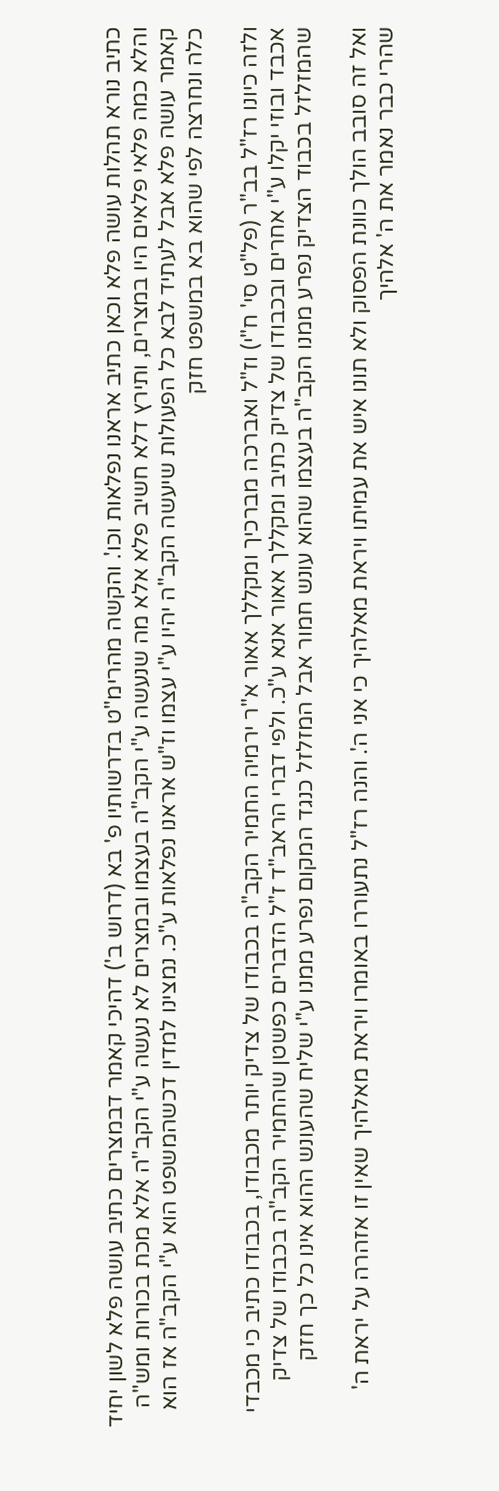כתיב נורא תהלות עושה פלא וכאן כתיב אראנו נפלאות וכו'. והקשה מהרימ"ט בדרשותיו פ' בא (דרוש ב') דהיכי קאמר דבמצרים כתיב עושה פלא לשון יחיד והלא כמה פלאי פלאים היו במצרים, ותירץ דלא חשיב פלא אלא מה שנעשה ע"י הקב"ה בעצמו ובמצרים לא נעשה ע"י הקב"ה אלא מכת בכורות ומש"ה קאמר עושה פלא אבל לעתיד לבא כל הפעולות שיעשה הקב"ה יהיו ע"י עצמו וז"ש אראנו נפלאות ע"כ. נמצינו למדין דכשהמשפט הוא ע"י הקב"ה אז הוא כלה ונחרצה לפי שהוא בא במשפט חזק

ולזה כיונו רז"ל בב"ר (פל"ט סי' ח"י) וז"ל ואברכה מברכיך ומקללך אאור א"ר ירמיה החמיר הקב"ה בכבודו של צדיק יותר מכבודו, בכבודו כתיב כי מכבדי אכבד ובוזי יקלו ע"י אחרים ובכבודו של צדיק כתיב ומקללך אאור אנא ע"כ. ולפי דברי הראב"ד ז"ל הדברים כפשטן שהחמיר הקב"ה בכבודו של צדיק שהמזלזל בכבוד הצדיק נפרע ממנו הקב"ה בעצמו שהוא עונש חמור אבל המזלזל כנגד המקום נפרע ממנו ע"י שליח שהעונש ההוא אינו כל כך חזק

ואל זה סובב הולך כוונת הפסוק ולא תונו איש את עמיתו ויראת מאלהיך כי אני ה'. והנה רז"ל נתעוררו באומרו ויראת מאלהיך שאין זו אזהרה על יראת ה' שהרי כבר נאמר את ה' אלהיך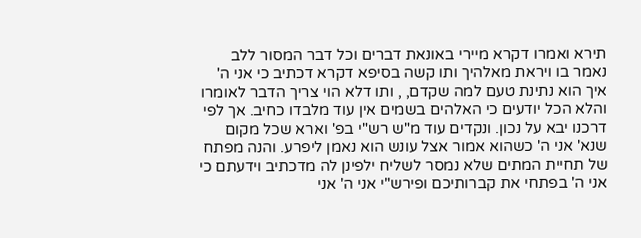תירא ואמרו דקרא מיירי באונאת דברים וכל דבר המסור ללב נאמר בו ויראת מאלהיך ותו קשה בסיפא דקרא דכתיב כי אני ה' איך הוא נתינת טעם למה שקדם, , ותו דלא הוי צריך הדבר לאומרו והלא הכל יודעים כי האלהים בשמים אין עוד מלבדו כחיב. אך לפי דרכנו יבא על נכון. ונקדים עוד מ"ש רש"י בפ' וארא שכל מקום שנא' אני ה' כשהוא אמור אצל עונש הוא נאמן ליפרע. והנה מפתח של תחיית המתים שלא נמסר לשליח ילפינן לה מדכתיב וידעתם כי אני ה' בפתחי את קברותיכם ופירש"י אני ה' אני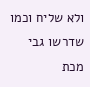ולא שליח וכמו שדרשו גבי מכת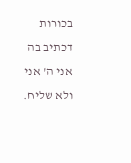בכורות דכתיב בה אני ה' אני ולא שליח.